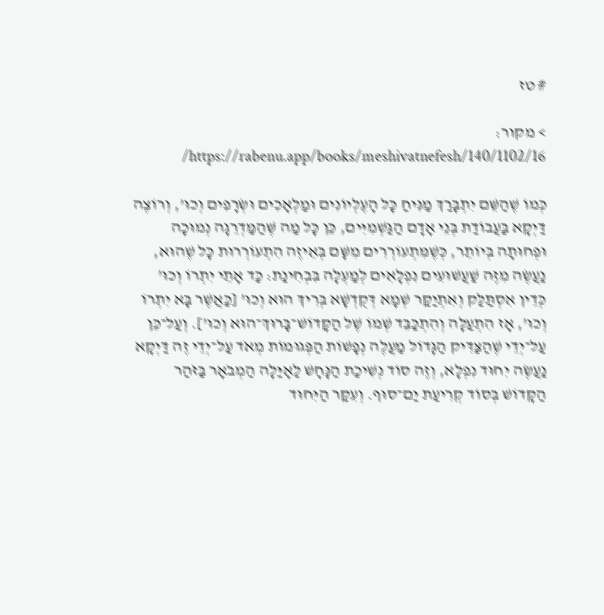# טז

> מקור: https://rabenu.app/books/meshivatnefesh/140/1102/16/

כְּמוֹ שֶׁהַשֵּׁם יִתְבָּרַךְ מַנִּיחַ כָּל הָעֶלְיוֹנִים וּמַלְאָכִים וּשְׂרָפִים וְכוּ’, וְרוֹצֶה דַּיְקָא בַּעֲבוֹדַת בְּנֵי אָדָם הַגַּשְׁמִיִּים, כֵּן כָּל מַה שֶּׁהַמַּדְרֵגָה נְמוּכָה וּפְחוּתָה בְּיוֹתֵר, כְּשֶׁמִּתְעוֹרְרִים מִשָּׁם בְּאֵיזֶה הִתְעוֹרְרוּת כָּל שֶׁהוּא, נַעֲשֶׂה מִזֶּה שַׁעֲשׁוּעִים נִפְלָאִים לְמַעְלָה בִּבְחִינַת: כַּד אָתֵי יִתְרוֹ וְכוּ’ כְּדֵין אִסְתַּלַּק וְאִתְיַקַּר שְׁמָא דְּקֻדְשָׁא בְּרִיךְ הוּא וְכוּ’ [כַּאֲשֶׁר בָּא יִתְרוֹ וְכוּ’, אָז הִתְעַלָּה וְהִתְכַּבֵּד שְׁמוֹ שֶׁל הַקָּדוֹשׁ־בָּרוּךְ־הוּא וְכוּ’]. וְעַל־כֵּן עַל־יְדֵי שֶׁהַצַּדִּיק הַגָּדוֹל מַעֲלֶה נְפָשׁוֹת הַפְּגוּמוֹת מְאֹד עַל־יְדֵי זֶה דַּיְקָא נַעֲשֶׂה יִחוּד נִפְלָא, וְזֶה סוֹד נְשִׁיכַת הַנָּחָשׁ לַאָיַּלָה הַמְבֹאָר בַּזֹּהַר הַקָּדוֹשׁ בְּסוֹד קְרִיעַת יַם־סוּף. וְעִקַּר הַיִּחוּד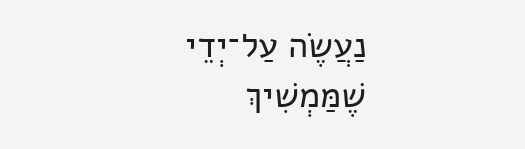נַעֲשֶׂה עַל־יְדֵי שֶׁמַּמְשִׁיךְ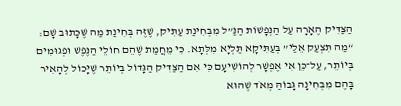הַצַּדִּיק הֶאָרָה עַל הַנְּפָשׁוֹת הַנַּ”ל מִבְּחִינַת עַתִּיק, שֶׁזֶּה בְּחִינַת מַה שֶּׁכָּתוּב שָׁם: “מַה תִּצְעַק אֵלַי” בְּעַתִּיקָא תַּלְיָא מִלְּתָא. כִּי מֵחֲמַת שֶׁהֵם חוֹלֵי הַנֶּפֶשׁ וּפְגוּמִים בְּיוֹתֵר, עַל־כֵּן אִי אֶפְשָׁר לְהוֹשִׁיעָם כִּי אִם הַצַּדִּיק הַגָּדוֹל בְּיוֹתֵר שֶׁיָּכוֹל לְהָאִיר בָּהֶם מִבְּחִינָה גָּבוֹהַּ מְאֹד שֶׁהוּא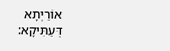אוֹרַיְתָא דְּעַתִּיקָא: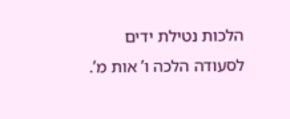הלכות נטילת ידים לסעודה הלכה ו’ אות מ’.